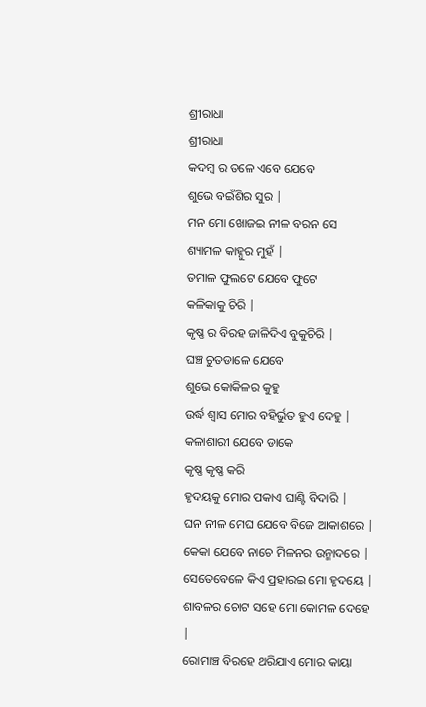ଶ୍ରୀରାଧା
ଶ୍ରୀରାଧା
କଦମ୍ବ ର ତଳେ ଏବେ ଯେବେ
ଶୁଭେ ବଇଁଶିର ସୁର |
ମନ ମୋ ଖୋଜଇ ନୀଳ ବରନ ସେ
ଶ୍ୟାମଳ କାହ୍ନୁର ମୁହଁ |
ତମାଳ ଫୁଲଟେ ଯେବେ ଫୁଟେ
କଳିକାକୁ ଚିରି |
କୃଷ୍ଣ ର ବିରହ ଜାଳିଦିଏ ବୁକୁଚିରି |
ଘଞ୍ଚ ଚୁତଡାଳେ ଯେବେ
ଶୁଭେ କୋକିଳର କୁହୁ
ଉର୍ଦ୍ଧ ଶ୍ବାସ ମୋର ବହିର୍ଭୁତ ହୁଏ ଦେହୁ |
କଳାଶାରୀ ଯେବେ ଡାକେ
କୃଷ୍ଣ କୃଷ୍ଣ କରି
ହୃଦୟକୁ ମୋର ପକାଏ ଘାଣ୍ଟି ବିଦାରି |
ଘନ ନୀଳ ମେଘ ଯେବେ ବିଜେ ଆକାଶରେ |
କେକା ଯେବେ ନାଚେ ମିଳନର ଉନ୍ମାଦରେ |
ସେତେବେଳେ କିଏ ପ୍ରହାରଇ ମୋ ହୃଦୟେ |
ଶାବଳର ଚୋଟ ସହେ ମୋ କୋମଳ ଦେହେ |
ରୋମାଞ୍ଚ ବିରହେ ଥରିଯାଏ ମୋର କାୟା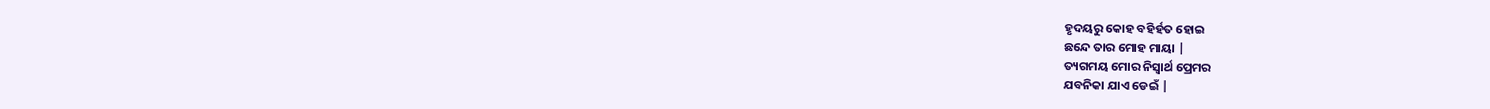ହୃଦୟରୁ କୋହ ବହିର୍ହତ ହୋଇ
ଛନ୍ଦେ ତାର ମୋହ ମାୟା |
ତ୍ୟଗମୟ ମୋର ନିସ୍ବାର୍ଥ ପ୍ରେମର
ଯବନିକା ଯାଏ ଡେଇଁ |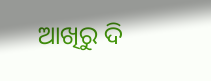ଆଖିରୁ ଦି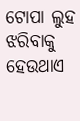ଟୋପା ଲୁହ ଝରିବାକୁ
ହେଉଥାଏ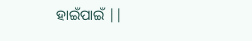ହାଇଁପାଇଁ ||